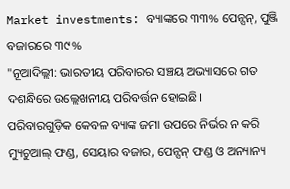Market investments: ବ୍ୟାଙ୍କରେ ୩୩% ପେନ୍ସନ୍, ପୁଞ୍ଜି ବଜାରରେ ୩୯%
"ନୂଆଦିଲ୍ଲୀ: ଭାରତୀୟ ପରିବାରର ସଞ୍ଚୟ ଅଭ୍ୟାସରେ ଗତ ଦଶନ୍ଧିରେ ଉଲ୍ଲେଖନୀୟ ପରିବର୍ତ୍ତନ ହୋଇଛି।
ପରିବାରଗୁଡ଼ିକ କେବଳ ବ୍ୟାଙ୍କ ଜମା ଉପରେ ନିର୍ଭର ନ କରି ମ୍ୟୁଚୁଆଲ୍ ଫଣ୍ଡ, ସେୟାର ବଜାର, ପେନ୍ସନ୍ ଫଣ୍ଡ ଓ ଅନ୍ୟାନ୍ୟ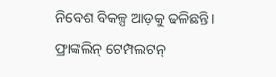ନିବେଶ ବିକଳ୍ପ ଆଡ଼କୁ ଢଳିଛନ୍ତି।
ଫ୍ରାଙ୍କଲିନ୍ ଟେମ୍ପଲଟନ୍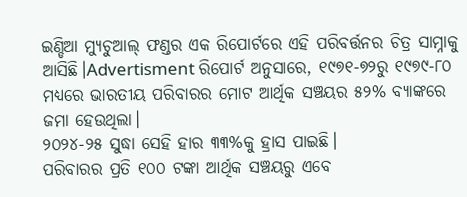ଇଣ୍ଡିଆ ମ୍ୟୁଚୁଆଲ୍ ଫଣ୍ଡର ଏକ ରିପୋର୍ଟରେ ଏହି ପରିବର୍ତ୍ତନର ଚିତ୍ର ସାମ୍ନାକୁ ଆସିଛି।Advertisment ରିପୋର୍ଟ ଅନୁସାରେ, ୧୯୭୧-୭୨ରୁ ୧୯୭୯-୮୦ ମଧ୍ୟରେ ଭାରତୀୟ ପରିବାରର ମୋଟ ଆର୍ଥିକ ସଞ୍ଚୟର ୫୨% ବ୍ୟାଙ୍କରେ ଜମା ହେଉଥିଲା।
୨୦୨୪-୨୫ ସୁଦ୍ଧା ସେହି ହାର ୩୩%କୁ ହ୍ରାସ ପାଇଛି।
ପରିବାରର ପ୍ରତି ୧୦୦ ଟଙ୍କା ଆର୍ଥିକ ସଞ୍ଚୟରୁ ଏବେ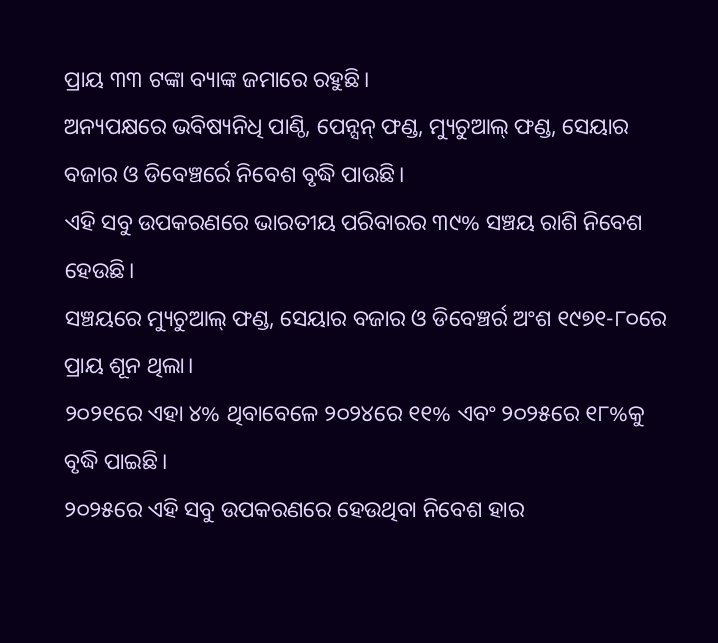ପ୍ରାୟ ୩୩ ଟଙ୍କା ବ୍ୟାଙ୍କ ଜମାରେ ରହୁଛି।
ଅନ୍ୟପକ୍ଷରେ ଭବିଷ୍ୟନିଧି ପାଣ୍ଠି, ପେନ୍ସନ୍ ଫଣ୍ଡ, ମ୍ୟୁଚୁଆଲ୍ ଫଣ୍ଡ, ସେୟାର ବଜାର ଓ ଡିବେଞ୍ଚର୍ରେ ନିବେଶ ବୃଦ୍ଧି ପାଉଛି।
ଏହି ସବୁ ଉପକରଣରେ ଭାରତୀୟ ପରିବାରର ୩୯% ସଞ୍ଚୟ ରାଶି ନିବେଶ ହେଉଛି।
ସଞ୍ଚୟରେ ମ୍ୟୁଚୁଆଲ୍ ଫଣ୍ଡ, ସେୟାର ବଜାର ଓ ଡିବେଞ୍ଚର୍ର ଅଂଶ ୧୯୭୧-୮୦ରେ ପ୍ରାୟ ଶୂନ ଥିଲା।
୨୦୨୧ରେ ଏହା ୪% ଥିବାବେଳେ ୨୦୨୪ରେ ୧୧% ଏବଂ ୨୦୨୫ରେ ୧୮%କୁ ବୃଦ୍ଧି ପାଇଛି।
୨୦୨୫ରେ ଏହି ସବୁ ଉପକରଣରେ ହେଉଥିବା ନିବେଶ ହାର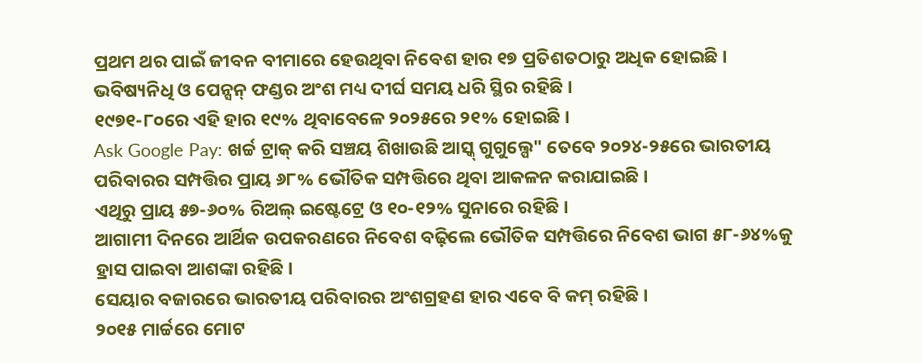ପ୍ରଥମ ଥର ପାଇଁ ଜୀବନ ବୀମାରେ ହେଉଥିବା ନିବେଶ ହାର ୧୭ ପ୍ରତିଶତଠାରୁ ଅଧିକ ହୋଇଛି।
ଭବିଷ୍ୟନିଧି ଓ ପେନ୍ସନ୍ ଫଣ୍ଡର ଅଂଶ ମଧ୍ୟ ଦୀର୍ଘ ସମୟ ଧରି ସ୍ଥିର ରହିଛି।
୧୯୭୧-୮୦ରେ ଏହି ହାର ୧୯% ଥିବାବେଳେ ୨୦୨୫ରେ ୨୧% ହୋଇଛି।
Ask Google Pay: ଖର୍ଚ୍ଚ ଟ୍ରାକ୍ କରି ସଞ୍ଚୟ ଶିଖାଉଛି ଆସ୍କ୍ ଗୁଗୁଲ୍ପେ" ତେବେ ୨୦୨୪-୨୫ରେ ଭାରତୀୟ ପରିବାରର ସମ୍ପତ୍ତିର ପ୍ରାୟ ୬୮% ଭୌତିକ ସମ୍ପତ୍ତିରେ ଥିବା ଆକଳନ କରାଯାଇଛି।
ଏଥିରୁ ପ୍ରାୟ ୫୭-୬୦% ରିଅଲ୍ ଇଷ୍ଟେଟ୍ରେ ଓ ୧୦-୧୨% ସୁନାରେ ରହିଛି।
ଆଗାମୀ ଦିନରେ ଆର୍ଥିକ ଉପକରଣରେ ନିବେଶ ବଢ଼ିଲେ ଭୌତିକ ସମ୍ପତ୍ତିରେ ନିବେଶ ଭାଗ ୫୮-୬୪%କୁ ହ୍ରାସ ପାଇବା ଆଶଙ୍କା ରହିଛି।
ସେୟାର ବଜାରରେ ଭାରତୀୟ ପରିବାରର ଅଂଶଗ୍ରହଣ ହାର ଏବେ ବି କମ୍ ରହିଛି।
୨୦୧୫ ମାର୍ଚ୍ଚରେ ମୋଟ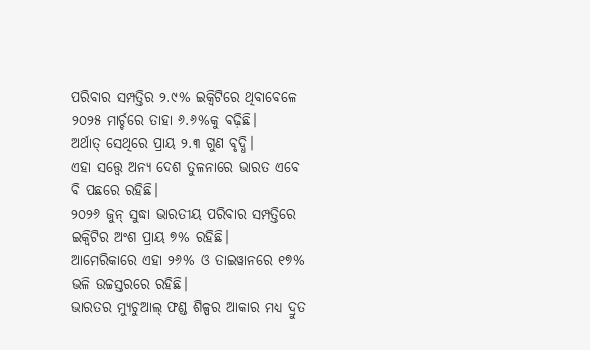ପରିବାର ସମ୍ପତ୍ତିର ୨.୯% ଇକ୍ୱିଟିରେ ଥିବାବେଳେ ୨୦୨୫ ମାର୍ଚ୍ଚରେ ତାହା ୬.୬%କୁ ବଢ଼ିଛି।
ଅର୍ଥାତ୍ ସେଥିରେ ପ୍ରାୟ ୨.୩ ଗୁଣ ବୃଦ୍ଧି।
ଏହା ସତ୍ତ୍ବେ ଅନ୍ୟ ଦେଶ ତୁଳନାରେ ଭାରତ ଏବେ ବି ପଛରେ ରହିଛି।
୨୦୨୬ ଜୁନ୍ ସୁଦ୍ଧା ଭାରତୀୟ ପରିବାର ସମ୍ପତ୍ତିରେ ଇକ୍ୱିଟିର ଅଂଶ ପ୍ରାୟ ୭% ରହିଛି।
ଆମେରିକାରେ ଏହା ୨୬% ଓ ତାଇୱାନରେ ୧୭% ଭଳି ଉଚ୍ଚସ୍ତରରେ ରହିଛି।
ଭାରତର ମ୍ୟୁଚୁଆଲ୍ ଫଣ୍ଡ ଶିଳ୍ପର ଆକାର ମଧ୍ୟ ଦ୍ରୁତ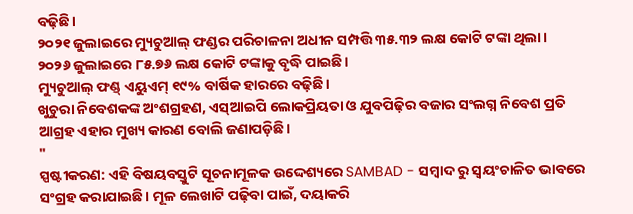ବଢ଼ିଛି।
୨୦୨୧ ଜୁଲାଇରେ ମ୍ୟୁଚୁଆଲ୍ ଫଣ୍ଡର ପରିଚାଳନା ଅଧୀନ ସମ୍ପତ୍ତି ୩୫.୩୨ ଲକ୍ଷ କୋଟି ଟଙ୍କା ଥିଲା।
୨୦୨୬ ଜୁଲାଇରେ ୮୫.୭୬ ଲକ୍ଷ କୋଟି ଟଙ୍କାକୁ ବୃଦ୍ଧି ପାଇଛି।
ମ୍ୟୁଚୁଆଲ୍ ଫଣ୍ଡ୍ ଏୟୁଏମ୍ ୧୯% ବାର୍ଷିକ ହାରରେ ବଢ଼ିଛି।
ଖୁଚୁରା ନିବେଶକଙ୍କ ଅଂଶଗ୍ରହଣ, ଏସ୍ଆଇପି ଲୋକପ୍ରିୟତା ଓ ଯୁବପିଢ଼ିର ବଜାର ସଂଲଗ୍ନ ନିବେଶ ପ୍ରତି ଆଗ୍ରହ ଏହାର ମୁଖ୍ୟ କାରଣ ବୋଲି ଜଣାପଡ଼ିଛି।
"
ସ୍ପଷ୍ଟୀକରଣ: ଏହି ବିଷୟବସ୍ତୁଟି ସୂଚନାମୂଳକ ଉଦ୍ଦେଶ୍ୟରେ SAMBAD - ସମ୍ବାଦ ରୁ ସ୍ୱୟଂଚାଳିତ ଭାବରେ ସଂଗ୍ରହ କରାଯାଇଛି। ମୂଳ ଲେଖାଟି ପଢ଼ିବା ପାଇଁ, ଦୟାକରି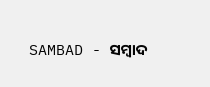SAMBAD - ସମ୍ବାଦ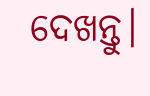ଦେଖନ୍ତୁ।